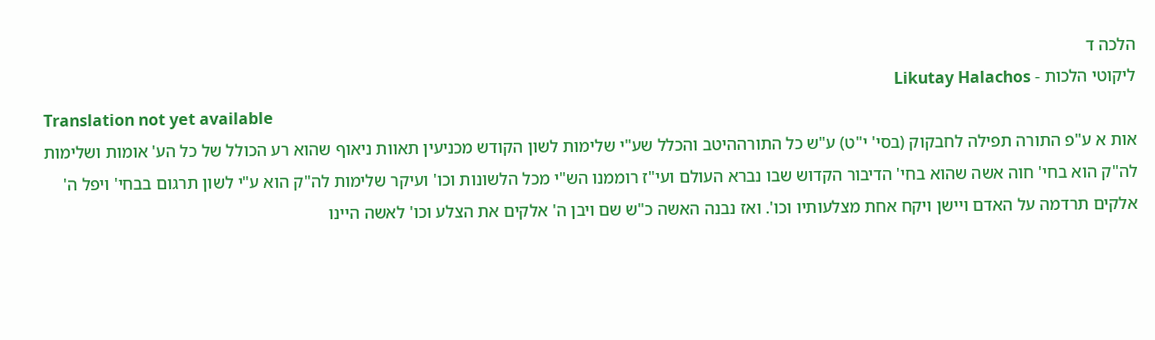הלכה ד
ליקוטי הלכות - Likutay Halachos
Translation not yet available
אות א ע"פ התורה תפילה לחבקוק (בסי' י"ט) ע"ש כל התורההיטב והכלל שע"י שלימות לשון הקודש מכניעין תאוות ניאוף שהוא רע הכולל של כל הע' אומות ושלימות לה"ק הוא בחי' חוה אשה שהוא בחי' הדיבור הקדוש שבו נברא העולם ועי"ז רוממנו הש"י מכל הלשונות וכו' ועיקר שלימות לה"ק הוא ע"י לשון תרגום בבחי' ויפל ה' אלקים תרדמה על האדם ויישן ויקח אחת מצלעותיו וכו'. ואז נבנה האשה כ"ש שם ויבן ה' אלקים את הצלע וכו' לאשה היינו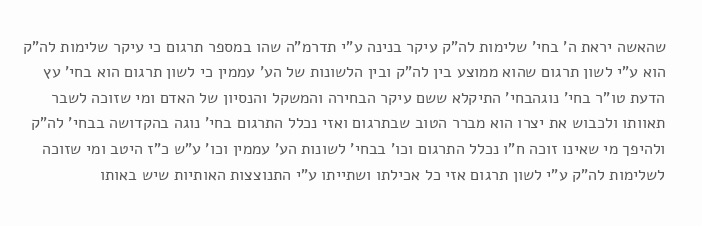שהאשה יראת ה' בחי' שלימות לה"ק עיקר בנינה ע"י תדרמ"ה שהו במספר תרגום כי עיקר שלימות לה"ק הוא ע"י לשון תרגום שהוא ממוצע בין לה"ק ובין הלשונות של הע' עממין כי לשון תרגום הוא בחי' עץ הדעת טו"ר בחי' נוגהבחי' התיקלא ששם עיקר הבחירה והמשקל והנסיון של האדם ומי שזוכה לשבר תאוותו ולכבוש את יצרו הוא מברר הטוב שבתרגום ואזי נכלל התרגום בחי' נוגה בהקדושה בבחי' לה"ק ולהיפך מי שאינו זוכה ח"ו נכלל התרגום וכו' בבחי' לשונות הע' עממין וכו' ע"ש כ"ז היטב ומי שזוכה לשלימות לה"ק ע"י לשון תרגום אזי כל אכילתו ושתייתו ע"י התנוצצות האותיות שיש באותו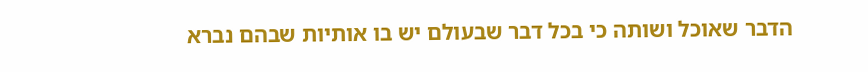הדבר שאוכל ושותה כי בכל דבר שבעולם יש בו אותיות שבהם נברא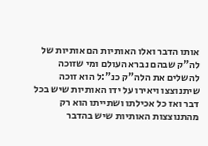אותו הדבר ואלו האותיות הם אותיות של לה"ק שבהם נברא העולם ומי שזוכה להשלים את הלה"ק כנ":ל הוא זוכה שיתנוצצו ויאירו על ידו האותיות שיש בכל דבר ואז כל אכילתו ושתייתו הוא רק מהתנוצצות האותיות שיש בהדבר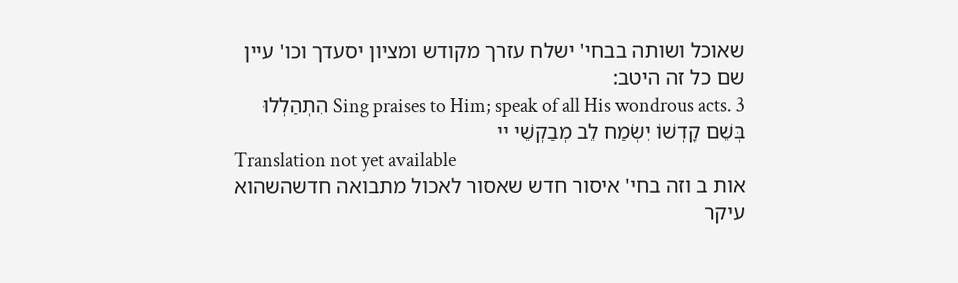שאוכל ושותה בבחי' ישלח עזרך מקודש ומציון יסעדך וכו' עיין שם כל זה היטב:
Sing praises to Him; speak of all His wondrous acts. 3 הִתְהַלְלוּ בְּשֵׁם קָדְשׁוֹ יִשְׂמַח לֵב מְבַקְשֵׁי יי
Translation not yet available
אות ב וזה בחי' איסור חדש שאסור לאכול מתבואה חדשהשהוא עיקר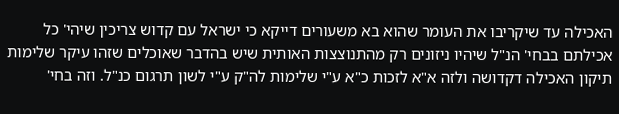האכילה עד שיקריבו את העומר שהוא בא משעורים דייקא כי ישראל עם קדוש צריכין שיהי' כל אכילתם בבחי' הנ"ל שיהיו ניזונים רק מהתנוצצות האותית שיש בהדבר שאוכלים שזהו עיקר שלימות תיקון האכילה דקדושה ולזה א"א לזכות כ"א ע"י שלימות לה"ק ע"י לשון תרגום כנ"ל. וזה בחי'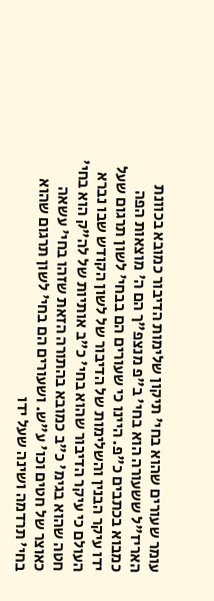עומר שעורים שהוא בחי' תיקון שלימות הדיבור כמובא בכוונת האריז"ל ששעורה הוא בחי' ב"פ מנצפ"ך הם ה' מוצאות הפה כמבוא בכתבים כ"פ. היינו כי שעורים הם בבחי' לשון תרגום שעל ידו עיקר הבנין והשלימות של הדיבור של לשון הקודש שבו נברא העולם כי עיקר הדיבור שהוא בחי' כ"ב אותיות של לה"ק הוא בחי' חטה שהוא בגימ' כ"ב כמובא בהתורה הזאת שזהו בחי' עשאה כאוצר של חטים וכו' ע"ש. ושעורים הם בחי' לשון תרגום שהוא בחי' תרדמה ושינה שעל ידו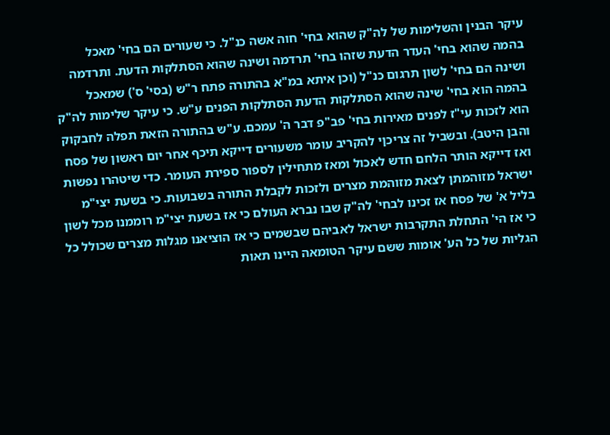עיקר הבנין והשלימות של לה"ק שהוא בחי' חוה אשה כנ"ל. כי שעורים הם בחי' מאכל בהמה שהוא בחי' העדר הדעת שזהו בחי' תרדמה ושינה שהוא הסתלקות הדעת. ותרדמה ושינה הם בחי' לשון תרגום כנ"ל (וכן איתא במ"א בהתורה פתח ר"ש (בסי' ס') שמאכל בהמה הוא בחי' שינה שהוא הסתלקות הדעת הסתלקות הפנים ע"ש. כי עיקר שלימות לה"ק הוא לזכות עי"ז לפנים מאירות בחי' פב"פ דבר ה' עמכם. ע"ש בהתורה הזאת תפלה לחבקוק והבן היטב). ובשביל זה צריכןי להקריב עומר משעורים דייקא תיכף אחר יום ראשון של פסח ואז דייקא הותר הלחם חדש לאכול ומאז מתחילין לספור ספירת העומר. כדי שיטהרו נפשות ישראל מזוהמתן לצאת מזוהמת מצרים ולזכות לקבלת התורה בשבועות. כי בשעת יצי"מ בליל א' של פסח אז זכינו לבחי' לה"ק שבו נברא העולם כי אז בשעת יצי"מ רוממנו מכל לשון כי אז הי' התחלת התקרבות ישראל לאביהם שבשמים כי אז הוציאנו מגלות מצרים שכולל כל הגליות של כל הע' אומות ששם עיקר הטומאה היינו תאות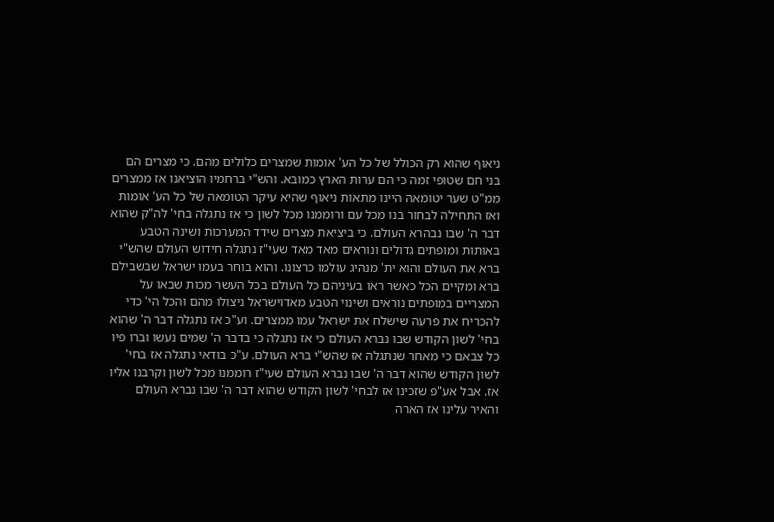ניאוף שהוא רק הכולל של כל הע' אומות שמצרים כלולים מהם. כי מצרים הם בני חם שטופי זמה כי הם ערות הארץ כמובא. והש"י ברחמיו הוציאנו אז ממצרים ממ"ט שער יטומאה היינו מתאות ניאוף שהיא עיקר הטומאה של כל הע' אומות ואז התחילה לבחור בנו מכל עם ורוממנו מכל לשון כי אז נתגלה בחי' לה"ק שהוא דבר ה' שבו נבהרא העולם. כי ביציאת מצרים שידד המערכות ושינה הטבע באותות ומופתים גדולים ונוראים מאד מאד שעי"ז נתגלה חידוש העולם שהש"י ברא את העולם והוא ית' מנהיג עולמו כרצונו. והוא בוחר בעמו ישראל שבשבילם ברא ומקיים הכל כאשר ראו בעיניהם כל העולם בכל העשר מכות שבאו על המצריים במופתים נוראים ושינוי הטבע מאדוישראל ניצולו מהם והכל הי' כדי להכריח את פרעה שישלח את ישראל עמו ממצרים. וע"כ אז נתגלה דבר ה' שהוא בחי' לשון הקודש שבו נברא העולם כי אז נתגלה כי בדבר ה' שמים נעשו וברו פיו כל צבאם כי מאחר שנתגלה אז שהש"י ברא העולם. ע"כ בודאי נתגלה אז בחי' לשון הקודש שהוא דבר ה' שבו נברא העולם שעי"ז רוממנו מכל לשון וקרבנו אליו אז. אבל אע"פ שזכינו אז לבחי' לשון הקודש שהוא דבר ה' שבו נברא העולם והאיר עלינו אז הארה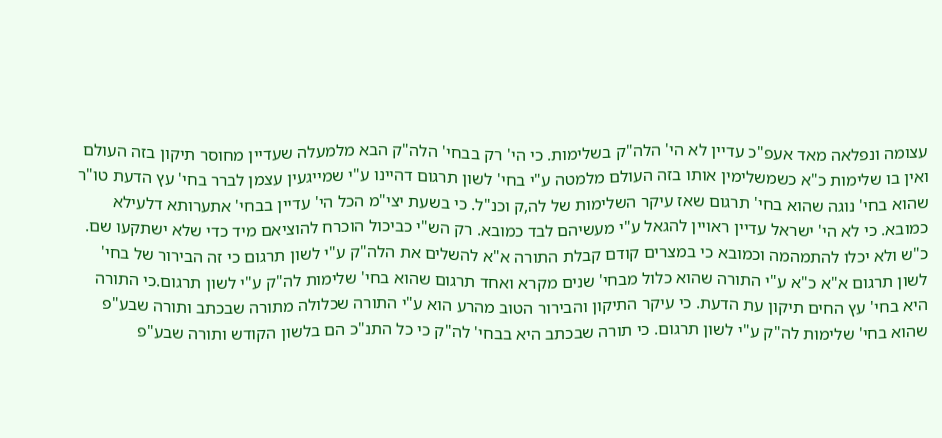עצומה ונפלאה מאד אעפ"כ עדיין לא הי' הלה"ק בשלימות. כי הי' רק בבחי' הלה"ק הבא מלמעלה שעדיין מחוסר תיקון בזה העולם ואין בו שלימות כ"א כשמשלימין אותו בזה העולם מלמטה ע"י בחי' לשון תרגום דהיינו ע"י שמייגעין עצמן לברר בחי' עץ הדעת טו"ר שהוא בחי' נוגה שהוא בחי' תרגום שאז עיקר השלימות של לה,ק וכנ"ל. כי בשעת יצי"מ הכל הי' עדיין בבחי' אתערותא דלעילא כמובא. כי לא הי' ישראל עדיין ראויין להגאל ע"י מעשיהם לבד כמובא. רק הש"י כביכול הוכרח להוציאם מיד כדי שלא ישתקעו שם. כ"ש ולא יכלו להתמהמה וכמובא כי במצרים קודם קבלת התורה א"א להשלים את הלה"ק ע"י לשון תרגום כי זה הבירור של בחי' לשון תרגום א"א כ"א ע"י התורה שהוא כלול מבחי' שנים מקרא ואחד תרגום שהוא בחי' שלימות לה"ק ע"י לשון תרגום.כי התורה היא בחי' עץ החים תיקון עת הדעת. כי עיקר התיקון והבירור הטוב מהרע הוא ע"י התורה שכלולה מתורה שבכתב ותורה שבע"פ שהוא בחי' שלימות לה"ק ע"י לשון תרגום. כי תורה שבכתב היא בבחי' לה"ק כי כל התנ"כ הם בלשון הקודש ותורה שבע"פ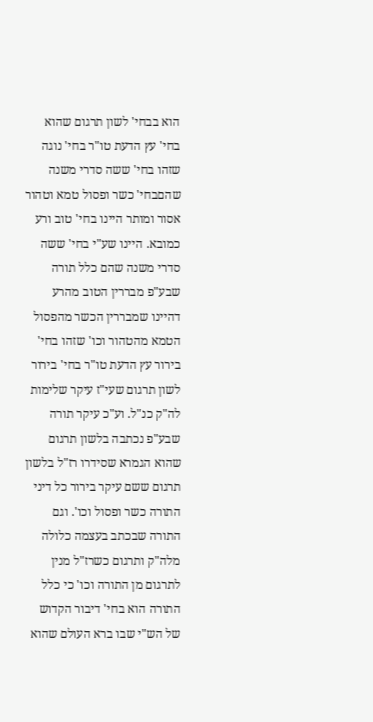הוא בבחי' לשון תרגום שהוא בחי' עץ הדעת טו"ר בחי' נוגה שזהו בחי' ששה סדרי משנה שהםבחי' כשר ופסול טמא וטהור אסור ומותר היינו בחי' טוב ורע כמובא. היינו שע"י בחי' ששה סדרי משנה שהם כלל תורה שבע"פ מבררין הטוב מהרע דהיינו שמבררין הכשר מהפסול הטמא מהטהור וכו' שזהו בחי' בירור עץ הדעת טו"ר בחי' בירור לשון תרגום שעי"ז עיקר שלימות לה"ק כנ"ל. וע"כ עיקר תורה שבע"פ נכתבה בלשון תרגום שהוא הגמרא שסידרו רז"ל בלשון תרגום ששם עיקר בירור כל דיני התורה כשר ופסול וכו'. וגם התורה שבכתב בעצמה כלולה מלה"ק ותרגום כשרז"ל מנין לתרגום מן התורה וכו' כי כלל התורה הוא בחי' דיבור הקדוש של הש"י שבו ברא העולם שהוא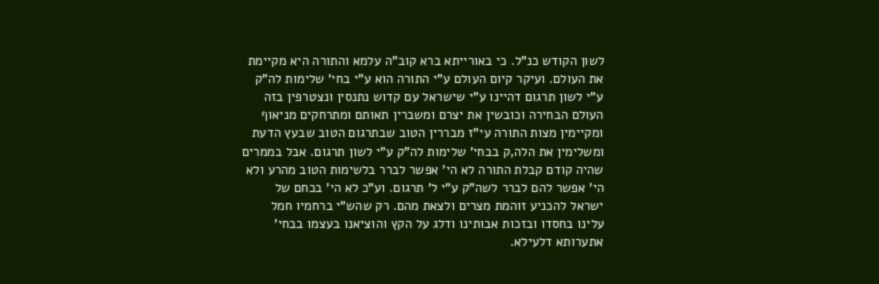לשון הקודש כנ"ל. כי באורייתא ברא קוב"ה עלמא והתורה היא מקיימת את העולם. ועיקר קיום העולם ע"י התורה הוא ע"י בחי' שלימות לה"ק ע"י לשון תרגום דהיינו ע"י שישראל עם קדוש נתנסין ונצטרפין בזה העולם הבחירה וכובשין את יצרם ומשברין תאותם ומתרחקים מניאוף ומקיימין מצות התורה עי"ז מבררין הטוב שבתרגום הטוב שבעץ הדעת ומשלימין את הלה,ק בבחי' שלימות לה"ק ע"י לשון תרגום. אבל בממרים שהיה קודם קבלת התורה לא הי' אפשר לברר בלשימות הטוב מהרע ולא הי' אפשר להם לברר לשה"ק ע"י ל' תרגום. וע"כ לא הי' בכחם של ישראל להכניע זוהמת מצרים ולצאת מהם. רק שהש"י ברחמיו חמל עלינו בחסדו ובזכות אבותינו ודלג על הקץ והוציאנו בעצמו בבחי' אתערותא דלעילא.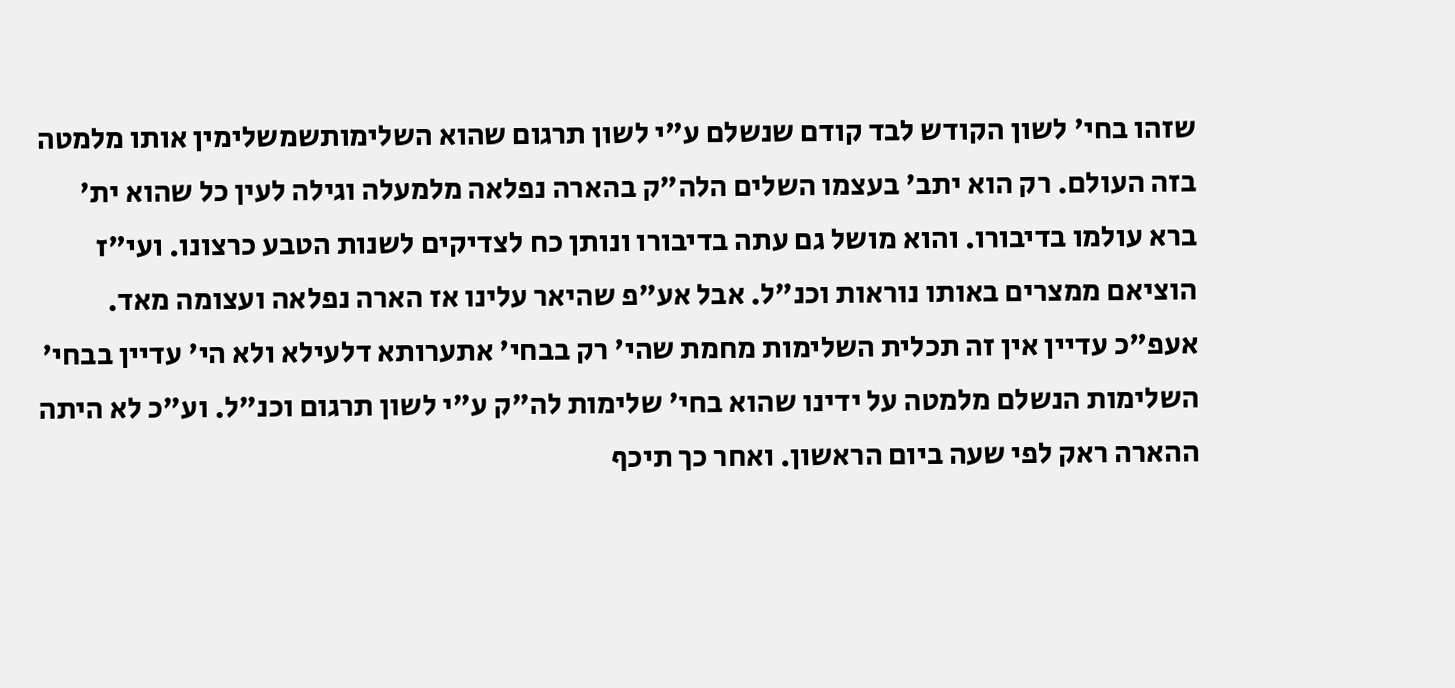שזהו בחי' לשון הקודש לבד קודם שנשלם ע"י לשון תרגום שהוא השלימותשמשלימין אותו מלמטה בזה העולם. רק הוא יתב' בעצמו השלים הלה"ק בהארה נפלאה מלמעלה וגילה לעין כל שהוא ית' ברא עולמו בדיבורו. והוא מושל גם עתה בדיבורו ונותן כח לצדיקים לשנות הטבע כרצונו. ועי"ז הוציאם ממצרים באותו נוראות וכנ"ל. אבל אע"פ שהיאר עלינו אז הארה נפלאה ועצומה מאד. אעפ"כ עדיין אין זה תכלית השלימות מחמת שהי' רק בבחי' אתערותא דלעילא ולא הי' עדיין בבחי' השלימות הנשלם מלמטה על ידינו שהוא בחי' שלימות לה"ק ע"י לשון תרגום וכנ"ל. וע"כ לא היתה ההארה ראק לפי שעה ביום הראשון. ואחר כך תיכף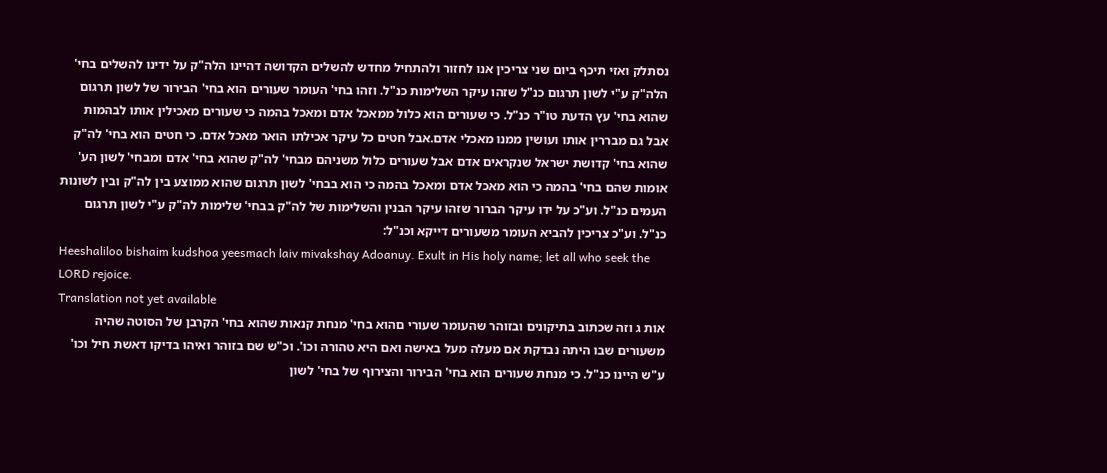נסתלק ואזי תיכף ביום שני צריכין אנו לחזור ולהתחיל מחדש להשלים הקדושה דהיינו הלה"ק על ידינו להשלים בחי' הלה"ק ע"י לשון תרגום כנ"ל שזהו עיקר השלימות כנ"ל. וזהו בחי' העומר שעורים הוא בחי' הבירור של לשון תרגום שהוא בחי' עץ הדעת טו"ר כנ"ל. כי שעורים הוא כלול ממאכל אדם ומאכל בהמה כי שעורים מאכילין אותו לבהמות אבל גם מבררין אותו ועושין ממנו מאכלי אדם.אבל חטים כל עיקר אכילתו הואר מאכל אדם. כי חטים הוא בחי' לה"ק שהוא בחי' קדושת ישראל שנקראים אדם אבל שעורים כלול משניהם מבחי' לה"ק שהוא בחי' אדם ומבחי' לשון הע' אומות שהם בחי' בהמה כי הוא מאכל אדם ומאכל בהמה כי הוא בבחי' לשון תרגום שהוא ממוצע בין לה"ק ובין לשונות העמים כנ"ל. וע"כ על ידו עיקר הברור שזהו עיקר הבנין והשלימות של לה"ק בבחי' שלימות לה"ק ע"י לשון תרגום כנ"ל. וע"כ צריכין להביא העומר משעורים דייקא וכנ"ל:
Heeshaliloo bishaim kudshoa yeesmach laiv mivakshay Adoanuy. Exult in His holy name; let all who seek the LORD rejoice.
Translation not yet available
אות ג וזה שכתוב בתיקונים ובזוהר שהעומר שעורי םהוא בחי' מנחת קנאות שהוא בחי' הקרבן של הסוטה שהיה משעורים שבו היתה נבדקת אם מעלה מעל באישה ואם היא טהורה וכו'. וכ"ש שם בזוהר ואיהו בדיקו דאשת חיל וכו' ע"ש היינו כנ"ל. כי מנחת שעורים הוא בחי' הבירור והצירוף של בחי' לשון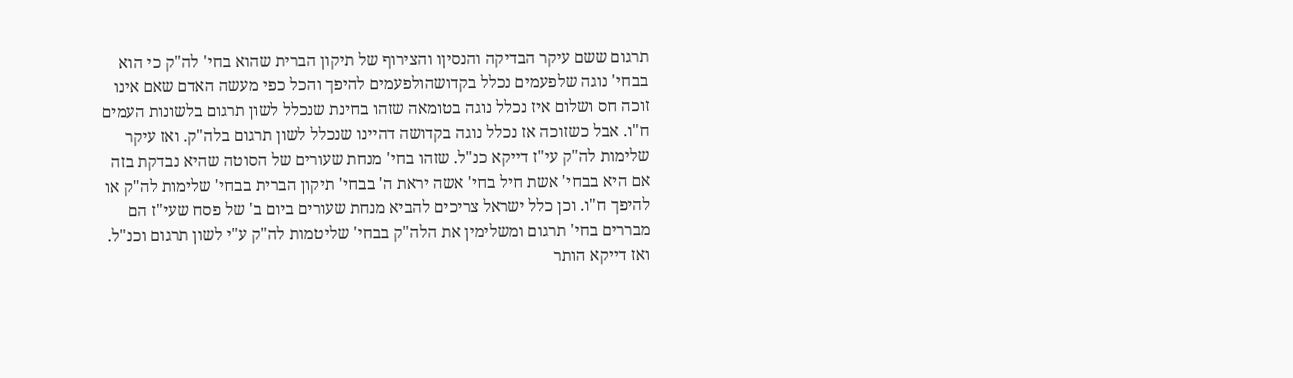תרגום ששם עיקר הבדיקה והנסיןו והצירוף של תיקון הברית שהוא בחי' לה"ק כי הוא בבחי' נוגה שלפעמים נכלל בקדושהולפעמים להיפך והכל כפי מעשה האדם שאם אינו זוכה חס ושלום איז נכלל נוגה בטומאה שזהו בחינת שנכלל לשון תרגום בלשונות העמים ח"ו. אבל כשזוכה אז נכלל נוגה בקדושה דהיינו שנכלל לשון תרגום בלה"ק. ואז עיקר שלימות לה"ק עי"ז דייקא כנ"ל. שזהו בחי' מנחת שעורים של הסוטה שהיא נבדקת בזה אם היא בבחי' אשת חיל בחי' אשה יראת ה' בבחי' תיקון הברית בבחי' שלימות לה"ק או להיפך ח"ו. וכן כלל ישראל צריכים להביא מנחת שעורים ביום ב' של פסח שעי"ז הם מבררים בחי' תרגום ומשלימין את הלה"ק בבחי' שליטמות לה"ק ע"י לשון תרגום וכנ"ל. ואז דייקא הותר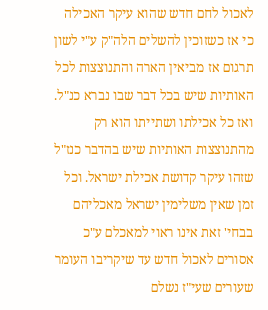לאכול לחם חדש שהוא עיקר האכילה כי אז כשזוכין להשלים הלה"ק ע"י לשון תרגום אז מביאין הארה והתנוצצות לכל האותיות שיש בכל דבר שבו נברא כנ"ל. ואז כל אכילתו ושתייתו הוא רק מהתנוצצות האותיות שיש בהדבר כנז"ל שזהו עיקר קדושת אכילת ישראל. וכל זמן שאין משלימין ישראל מאכליהם בבחי' זאת אינו ראוי למאכלם ע"כ אסורים לאכול חדש עד שיקריבו העומר שעורים שעי"ז נשלם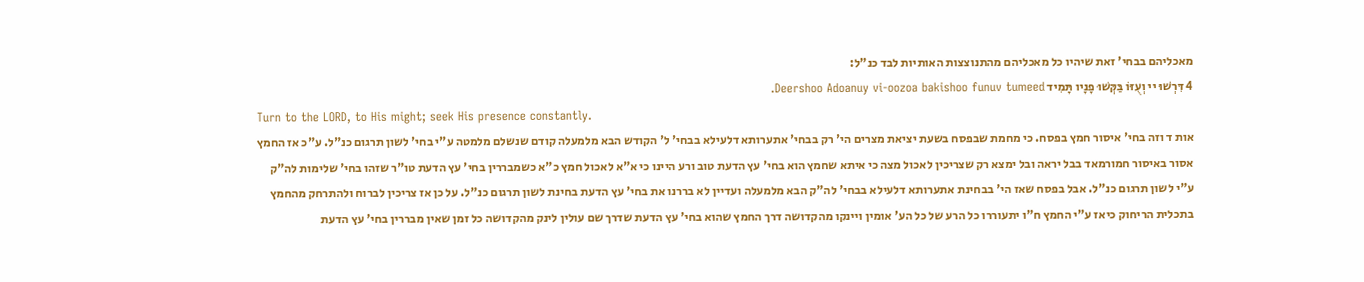מאכליהם בבחי' זאת שיהיו כל מאכליהם מהתנוצצות האותיות לבד כנ"ל:
4 דִּרְשׁוּ יי וְעֻזּוֹ בַּקְּשׁוּ פָנָיו תָּמִיד Deershoo Adoanuy vi-oozoa bakishoo funuv tumeed.
Turn to the LORD, to His might; seek His presence constantly.
אות ד וזה בחי' איסור חמץ בפסח. כי מחמת שבפסח בשעת יציאת מצרים הי' רק בבחי' אתערותא דלעילא בבחי' ל' הקודש הבא מלמעלה קודם שנשלם מלמטה ע"י בחי' לשון תרגום כנ"ל. ע"כ אז החמץ אסור באיסור חמורמאד בבל יראה ובל ימצא רק שצריכין לאכול מצה כי איתא שחמץ הוא בחי' עץ הדעת טוב ורע היינו כי א"א לאכול חמץ כ"א כשמבררין בחי' עץ הדעת טו"ר שזהו בחי' שלימות לה"ק ע"י לשון תרגום כנ"ל. אבל בפסח שאז הי' בבחינת אתערותא דלעילא בבחי' לה"ק הבא מלמעלה ועדיין לא בררנו את בחי' עץ הדעת בחינת לשון תרגום כנ"ל. על כן אז צריכין לברוח ולהתרחק מהחמץ בתכלית הריחוק כיאז ע"י החמץ ח"ו יתעוררו כל הרע של כל הע' אומין ויינקו מהקדושה דרך החמץ שהוא בחי' עץ הדעת שדרך שם עולין לינק מהקדושה כל זמן שאין מבררין בחי' עץ הדעת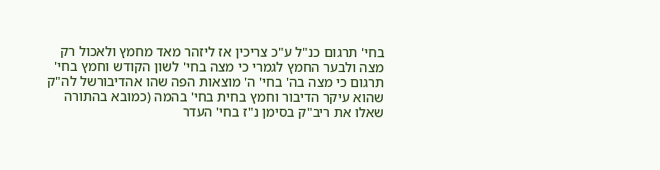בחי' תרגום כנ"ל ע"כ צריכין אז ליזהר מאד מחמץ ולאכול רק מצה ולבער החמץ לגמרי כי מצה בחי' לשון הקודש וחמץ בחי' תרגום כי מצה בה' בחי' ה' מוצאות הפה שהו אהדיבורשל לה"ק שהוא עיקר הדיבור וחמץ בחית בחי' בהמה (כמובא בהתורה שאלו את ריב"ק בסימן נ"ז בחי' העדר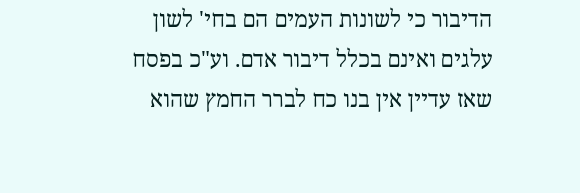הדיבור כי לשונות העמים הם בחי' לשון עלגים ואינם בכלל דיבור אדם. וע"כ בפסח שאז עדיין אין בנו כח לברר החמץ שהוא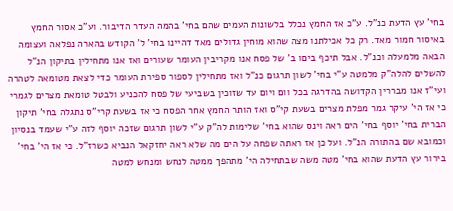בחי' עץ הדעת כנ"ל. ע"כ אז החמץ נכלל בלשונות העמים שהם בחי' בהמה העדר הדיבור. וע"כ אסור החמץ באיסור חמור מאד. רק כל אכילתנו מצה שהוא מוחין גדולים מאד דהיינו בחי' ל' הקודש בהארה נפלאה ועצומה הבאה מלמעלה וכנ"ל. אבל תיכף ביםו ב' של פסח אנו מקריבין העומר שעורים ואז אנו מתחילין בתיקון הנ"ל להשלים להלה"ק מלמטה ע"י בחי' לשון תרגום כנ"ל ואז מתחילין לספור ספירת העומר כדי לצאת מטומאה לטהרה ועי"ז אנו מבררין הקדושה בהדרגה בכל וום ויום עד שזוכין בשביעי של פסח להכניע ולבטל טומאת מצרים לגמרי כי אז הי' עיקר גמר מפלת מצרים בשעת קי"ס ואז הותר החמץ אחר הפסח כי אז בשעת קרי"ס נתגלה בחי' תיקון הברית בחי' יוסף בחי' הים ראה וינס שהוא בחי' שלימות לה"ק ע"י לשון תרגום שזכה יוסף לזה ע"י שעמד בנסיון וכמובא שם בהתורה הנ"ל. ועל כן אז ראתה שפחה על הים מה שלא ראה יחזקאל הנביא כשרז"ל. כי אז הי' בחי' בירור עץ הדעת שהוא בחי' מטה משה שבתחילה הי' מתהפך ממטה לנחש ומנחש למטה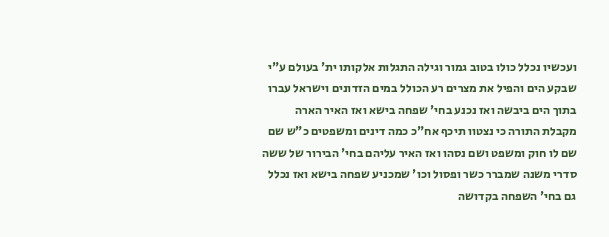ועכשיו נכלל כולו בטוב גמור וגילה התגלות אלקותו ית' בעולם ע"י שבקע הים והפיל את מצרים רע הכולל במים הזדונים וישראל עברו בתוך הים ביבשה ואז נכנע בחי' שפחה בישא ואז האיר הארה מקבלת התורה כי נצטוו תיכף אח"כ כמה דינים ומשפטים כ"ש שם שם לו חוק ומשפט ושם נסהו ואז האיר עליהם בחי' הבירור של ששה סדרי משנה שמברר כשר ופסול וכו' שמכניע שפחה בישא ואז נכלל גם בחי' השפחה בקדושה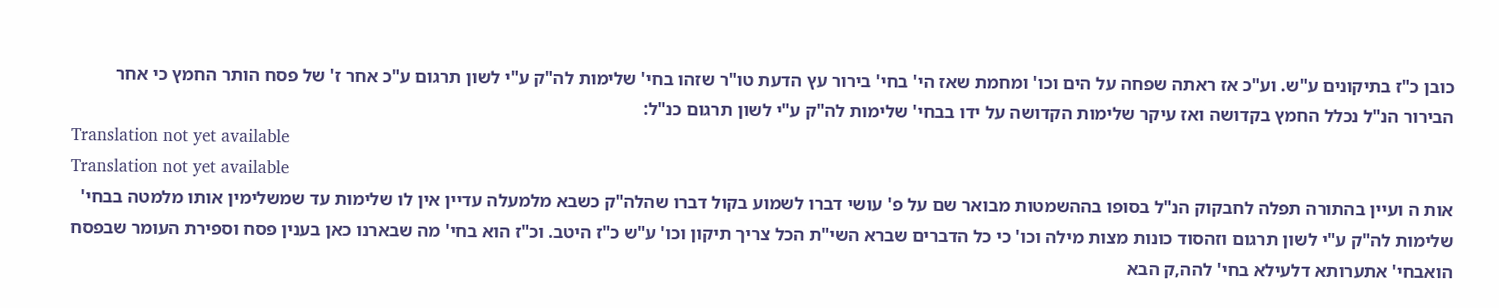כובן כ"ז בתיקונים ע"ש. וע"כ אז ראתה שפחה על הים וכו' ומחמת שאז הי' בחי' בירור עץ הדעת טו"ר שזהו בחי' שלימות לה"ק ע"י לשון תרגום ע"כ אחר ז' של פסח הותר החמץ כי אחר הבירור הנ"ל נכלל החמץ בקדושה ואז עיקר שלימות הקדושה על ידו בבחי' שלימות לה"ק ע"י לשון תרגום כנ"ל:
Translation not yet available
Translation not yet available
אות ה ועיין בהתורה תפלה לחבקוק הנ"ל בסופו בההשמטות מבואר שם על פ' עושי דברו לשמוע בקול דברו שהלה"ק כשבא מלמעלה עדיין אין לו שלימות עד שמשלימין אותו מלמטה בבחי' שלימות לה"ק ע"י לשון תרגום וזהסוד כונות מצות מילה וכו' כי כל הדברים שברא השי"ת הכל צריך תיקון וכו' ע"ש כ"ז היטב. וכ"ז הוא בחי' מה שבארנו כאן בענין פסח וספירת העומר שבפסח הואבחי' אתערותא דלעילא בחי' להה,ק הבא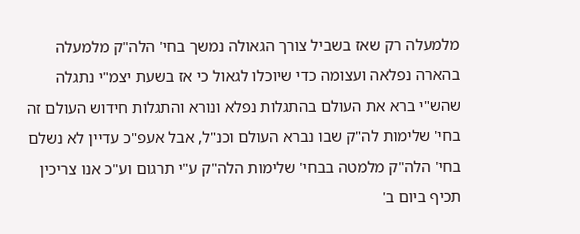מלמעלה רק שאז בשביל צורך הגאולה נמשך בחי' הלה"ק מלמעלה בהארה נפלאה ועצומה כדי שיוכלו לגאול כי אז בשעת יצמ"י נתגלה שהש"י ברא את העולם בהתגלות נפלא ונורא והתגלות חידוש העולם זה בחי' שלימות לה"ק שבו נברא העולם וכנ"ל, אבל אעפ"כ עדיין לא נשלם בחי' הלה"ק מלמטה בבחי' שלימות הלה"ק ע"י תרגום וע"כ אנו צריכין תכיף ביום ב'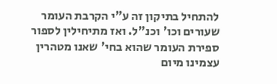להתחיל בתיקון זה ע"י הקרבת העומר שעורים וכו' וכנ"ל. ואז מתיחילין לספור ספירת העומר שהוא בחי' שאנו מטהרין עצמינו מיום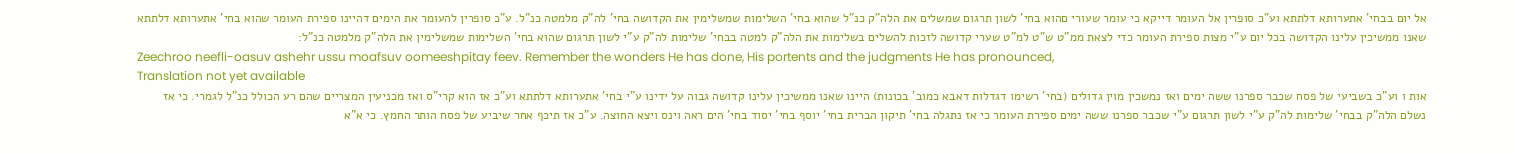אל יום בבחי' אתערותא דלתתא וע"כ סופרין אל העומר דייקא כי עומר שעורי םהוא בחי' לשון תרגום שמשלים את הלה"ק כנ"ל שהוא בחי' השלימות שמשלימין את הקדושה בחי' לה"ק מלמטה כנ"ל. ע"כ סופרין להעומר את הימים דהיינו ספירת העומר שהוא בחי' אתערותא דלתתא שאנו ממשיכין עלינו הקדושה בכל יום ע"י מצות ספירת העומר כדי לצאת ממ"ט ש"ט למ"ט שערי קדושה לזכות להשלים בשלימות את הלה"ק למטה בבחי' שלימות לה"ק ע"י לשון תרגום שהוא בחי' השלימות שמשלימין את הלה"ק מלמטה כנ"ל:
Zeechroo neefli-oasuv ashehr ussu moafsuv oomeeshpitay feev. Remember the wonders He has done, His portents and the judgments He has pronounced,
Translation not yet available
אות ו וע"כ בשביעי של פסח שכבר ספרנו ששה ימים ואז נמשכין מוין גדולים (בחי' רשימו דגדלות דאבא כמוב' בכונות) היינו שאנו ממשיכין עלינו קדושה גבוה על ידינו ע"י בחי' אתערותא דלתתא וע"כ אז הוא קרי"ס ואז מכניעין המצריים שהם רע הכולל כנ"ל לגמרי. כי אז נשלם הלה"ק בבחי' שלימות לה"ק ע"י לשון תרגום ע"י שכבר ספרנו ששה ימים ספירת העומר כי אז נתגלה בחי' תיקון הברית בחי' יוסף בחי' יסוד בחי' הים ראה וינס ויצא החוצה. ע"כ אז תיכף אחר שיביע של פסח הותר החמץ. כי א"א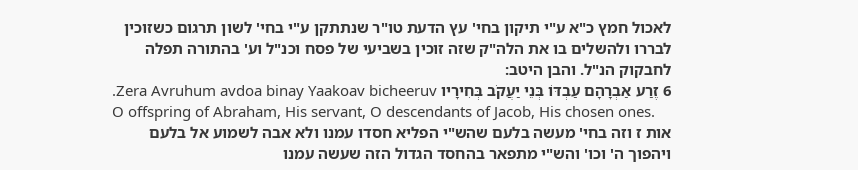לאכול חמץ כ"א ע"י תיקון בחי' עץ הדעת טו"ר שנתתקן ע"י בחי' לשון תרגום כשזוכין לבררו ולהשלים בו את הלה"ק שזה זוכין בשביעי של פסח וכנ"ל וע' בהתורה תפלה לחבקוק הנ"ל. והבן היטב:
6 זֶרַע אַבְרָהָם עַבְדּוֹ בְּנֵי יַעֲקֹב בְּחִירָיו Zera Avruhum avdoa binay Yaakoav bicheeruv.
O offspring of Abraham, His servant, O descendants of Jacob, His chosen ones.
אות ז וזה בחי' מעשה בלעם שהש"י הפליא חסדו עמנו ולא אבה לשמוע אל בלעם ויהפוך ה' וכו' והש"י מתפאר בהחסד הגדול הזה שעשה עמנו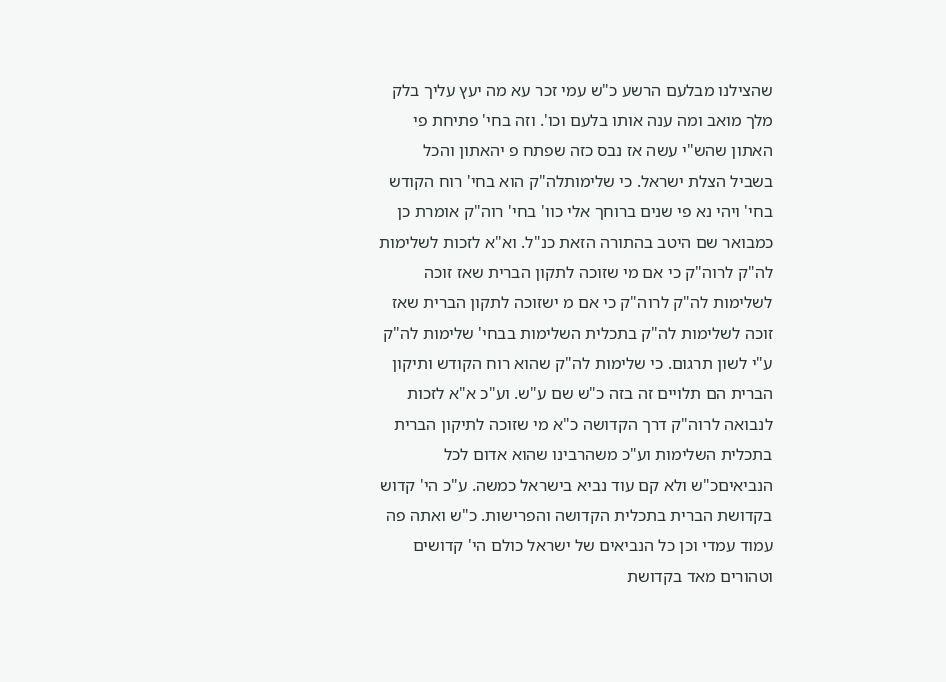שהצילנו מבלעם הרשע כ"ש עמי זכר עא מה יעץ עליך בלק מלך מואב ומה ענה אותו בלעם וכו'. וזה בחי' פתיחת פי האתון שהש"י עשה אז נבס כזה שפתח פ יהאתון והכל בשביל הצלת ישראל. כי שלימותלה"ק הוא בחי' רוח הקודש בחי' ויהי נא פי שנים ברוחך אלי כוו' בחי' רוה"ק אומרת כן כמבואר שם היטב בהתורה הזאת כנ"ל. וא"א לזכות לשלימות לה"ק לרוה"ק כי אם מי שזוכה לתקון הברית שאז זוכה לשלימות לה"ק לרוה"ק כי אם מ ישזוכה לתקון הברית שאז זוכה לשלימות לה"ק בתכלית השלימות בבחי' שלימות לה"ק ע"י לשון תרגום. כי שלימות לה"ק שהוא רוח הקודש ותיקון הברית הם תלויים זה בזה כ"ש שם ע"ש. וע"כ א"א לזכות לנבואה לרוה"ק דרך הקדושה כ"א מי שזוכה לתיקון הברית בתכלית השלימות וע"כ משהרבינו שהוא אדום לכל הנביאיםכ"ש ולא קם עוד נביא בישראל כמשה. ע"כ הי' קדוש בקדושת הברית בתכלית הקדושה והפרישות. כ"ש ואתה פה עמוד עמדי וכן כל הנביאים של ישראל כולם הי' קדושים וטהורים מאד בקדושת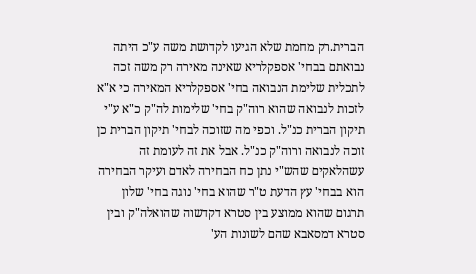הברית.רק מחמת שלא הגיעו לקדושת משה ע"כ היתה נבואתם בבחי' אספקלריא שאינה מאירה רק משה זכה לתכלית שלימת הנבואה בחי' אספקלריא המאירה כי א"א לזכות לנבואה שהוא רוה"ק בחי' שלימות לה"ק כ"א ע"י תיקון הברית כנ"ל. וכפי מה שזוכה לבחי' תיקון הברית כן זוכה לנבואה ורוה"ק כנ"ל. אבל את זה לעומת זה עשהלאקים שהש"י נתן כח הבחירה לאדם ועיקר הבחירה הוא בבחי' עץ הדעת ט"ר שהוא בחי' נוגה בחי' שלון תרגום שהוא ממוצע בין סטרא דקדשוה שהואלה"ק ובין סטרא דמסאבא שהם לשונות הע'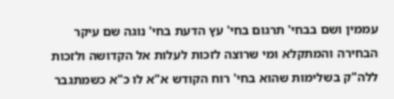עממין ושם בבחי' תרגום בחי' עץ הדעת בחי' נוגה שם עיקר הבחירה והמתקלא ומי שרוצה לזכות לעלות אל הקדושה ולזכות ללה"ק בשלימות שהוא בחי' רוח הקודש א"א לו כ"א כשמתגבר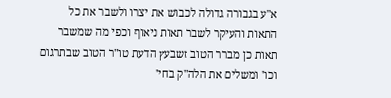א"ע בגבורה גדולה לכבוש את יצרו ולשבר את כל התאות והעיקר לשבר תאות ניאוף וכפי מה שמשבר תאות כן מברר הטוב זשבעץ הדעת טו"ר הטוב שבתרגום וכו' ומשלים את הלה"ק בחי'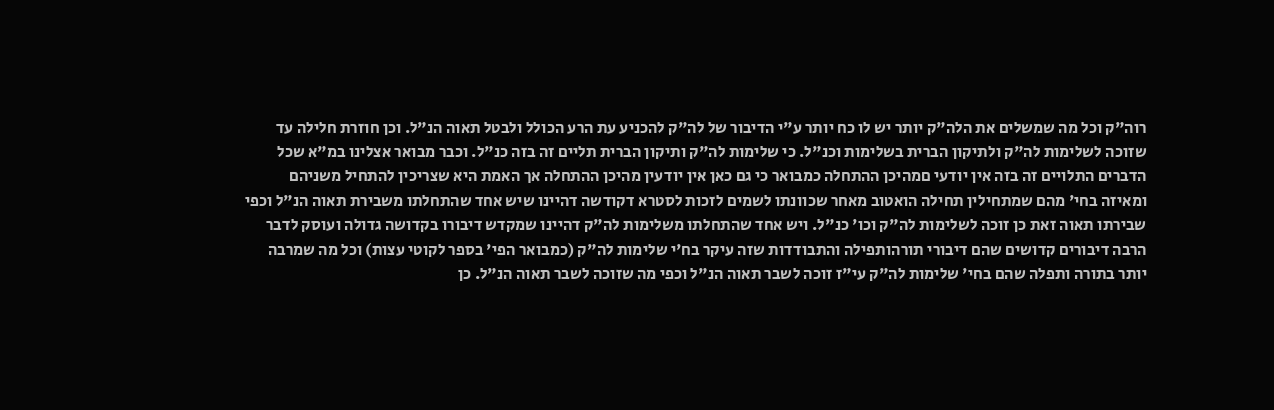רוה"ק וכל מה שמשלים את הלה"ק יותר יש לו כח יותר ע"י הדיבור של לה"ק להכניע עת הרע הכולל ולבטל תאוה הנ"ל. וכן חוזרת חלילה עד שזוכה לשלימות לה"ק ולתיקון הברית בשלימות וכנ"ל. כי שלימות לה"ק ותיקון הברית תליים זה בזה כנ"ל. וכבר מבואר אצלינו במ"א שכל הדברים התלויים זה בזה אין יודעי םמהיכן ההתחלה כמבואר כי גם כאן אין יודעין מהיכן ההתחלה אך האמת היא שצריכין להתחיל משניהם ומאיזה בחי' מהם שמתחילין תחילה הואטוב מאחר שכוונתו לשמים לזכות לסטרא דקודשה דהיינו שיש אחד שהתחלתו משבירת תאוה הנ"ל וכפי שבירתו תאוה זאת כן זוכה לשלימות לה"ק וכו' כנ"ל. ויש אחד שהתחלתו משלימות לה"ק דהיינו שמקדש דיבורו בקדושה גדולה ועוסק לדבר הרבה דיבורים קדושים שהם דיבורי תורהותפילה והתבודדות שזה עיקר בח'י שלימות לה"ק (כמבואר הפי' בספר לקוטי עצות) וכל מה שמרבה יותר בתורה ותפלה שהם בחי' שלימות לה"ק עי"ז זוכה לשבר תאוה הנ"ל וכפי מה שזוכה לשבר תאוה הנ"ל. כן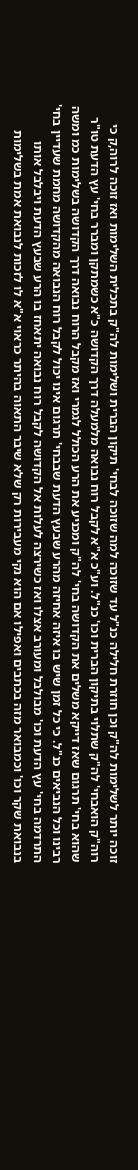זוכה יותר לשלימות לה"ק וכן חוזרת חלילה כנ"ל עד שזוכה למה שזוכה לבחי' תיקון הברית ושלימות לה"ק בתכלית השלימות ואז זוכה לרוה,ק כי רוה"ק הואבחי' לה"ק שתלוי בתיקון הברית וכו' כנ"ל. וע"כ א"א לקבל רוח נבואה מלמעלה דרך הקדושה כ"א כשמתקן ומברר בחי' עץ הדעת טו"ר שהוא בחי' תרגום שאז דייקא משלים את הקדושה בחי' לה"ק ומכניע את הרע הכולל לגמרי ואז מקבל הרוח נבואה דרך הקדושה בשלימות כמ ומשה רבינו וכל הנביאים כנ"ל. כי כל זמן שיש בו איזה אחיזה מהרע שבעץ הדעת שבבחי' תרגום אינו יכול לקבל רוח הנבואה מהקדושה מחמת שעדיין בחי' התרדמה בחי' עץ הדעת וכו' מבולבל ומעורב אצלו ואז כשירצה לעלות אל הקדושה לקבל רוח נבואה יתאחז בו הרע שבעץ הדעת ויבלבל אותו בנבואת שקר וכו' וכמבואר מזה בכתבים ואפילו אם הוא נקי מעבירות רק שלא שיבר התאוה בהיתר כראוי א"א לו לזכות לנבואת אמת בשלימות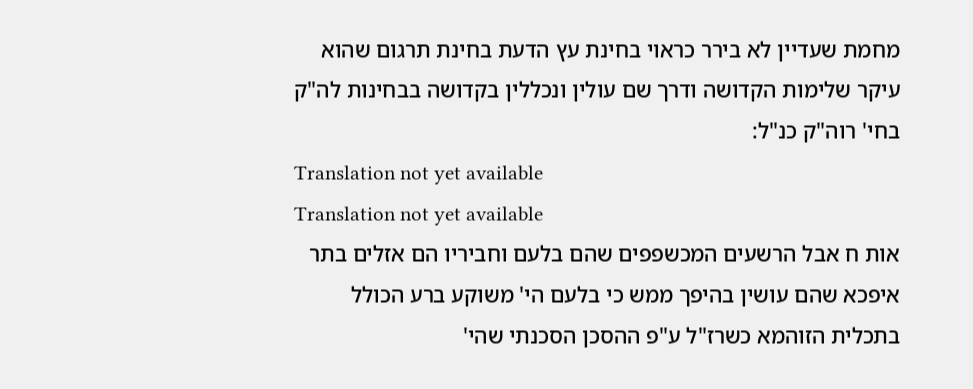מחמת שעדיין לא בירר כראוי בחינת עץ הדעת בחינת תרגום שהוא עיקר שלימות הקדושה ודרך שם עולין ונכללין בקדושה בבחינות לה"ק בחי' רוה"ק כנ"ל:
Translation not yet available
Translation not yet available
אות ח אבל הרשעים המכשפפים שהם בלעם וחביריו הם אזלים בתר איפכא שהם עושין בהיפך ממש כי בלעם הי' משוקע ברע הכולל בתכלית הזוהמא כשרז"ל ע"פ ההסכן הסכנתי שהי'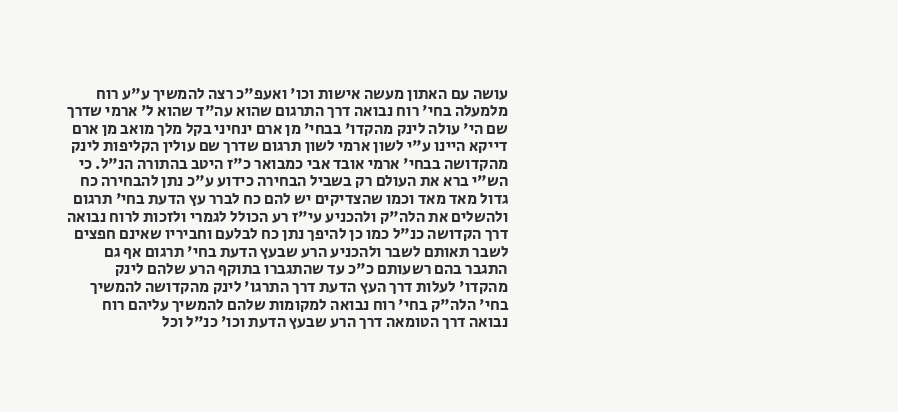עושה עם האתון מעשה אישות וכו' ואעפ"כ רצה להמשיך ע"ע רוח מלמעלה בחי' רוח נבואה דרך התרגום שהוא עה"ד שהוא ל' ארמי שדרך שם הי' עולה לינק מהקדו' בבחי' מן ארם ינחיני בקל מלך מואב מן ארם דייקא היינו ע"י לשון ארמי לשון תרגום שדרך שם עולין הקליפות לינק מהקדושה בבחי' ארמי אובד אבי כמבואר כ"ז היטב בהתורה הנ"ל. כי הש"י ברא את העולם רק בשביל הבחירה כידוע ע"כ נתן להבחירה כח גדול מאד מאד וכמו שהצדיקים יש להם כח לברר עץ הדעת בחי' תרגום ולהשלים את הלה"ק ולהכניע עי"ז רע הכולל לגמרי ולזכות לרוח נבואה דרך הקדושה כנ"ל כמו כן להיפך נתן כח לבלעם וחביריו שאינם חפצים לשבר תאותם לשבר ולהכניע הרע שבעץ הדעת בחי' תרגום אף גם התגבר בהם רשעותם כ"כ עד שהתגברו בתוקף הרע שלהם לינק מהקדו' לעלות דרך העץ הדעת דרך התרגו' לינק מהקדושה להמשיך בחי' הלה"ק בחי' רוח נבואה למקומות שלהם להמשיך עליהם רוח נבואה דרך הטומאה דרך הרע שבעץ הדעת וכו' כנ"ל וכל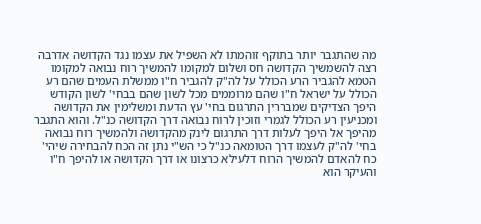מה שהתגבר יותר בתוקף זוהמתו לא השפיל את עצמו נגד הקדושה אדרבה רצה להשמשיך הקדושה חס ושלום למקומו להמשיך רוח נבואה למקומו הטמא להגביר הרע הכולל על לה"ק להגביר ח"ו ממשלת העמים שהם רע הכולל על ישראל ח"ו שהם מרוממים מכל לשון שהם בבחי' לשון הקודש היפך הצדיקים שמבררין התרגום בחי' עץ הדעת ומשלימין את הקדושה ומכניעין רע הכולל לגמרי וזוכין לרוח נבואה דרך הקדושה כנ"ל. והוא התגבר מהיפך אל היפך לעלות דרך התרגום לינק מהקדושה ולהמשיך רוח נבואה בחי' לה"ק לעצמו דרך הטומאה כנ"ל כי הש"י נתן זה הכח להבחירה שיהי' כח להאדם להמשיך הרוח דלעילא כרצונו או דרך הקדושה או להיפך ח"ו והעיקר הוא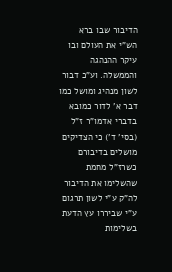הדיבור שבו ברא הש"י את העולם ובו עיקר ההנהגה והממשלה. וע"כ דבור לשון מנהיג ומושל כמו דבר א' לדור כמובא בדברי אדמו"ר ז"ל (בסי' ד') כי הצדיקים מושלים בדיבורם כשרז"ל מחמת שהשלימו את הדיבור לה"ק ע"י לשון תרגום ע"י שביררו עץ הדעת בשלימות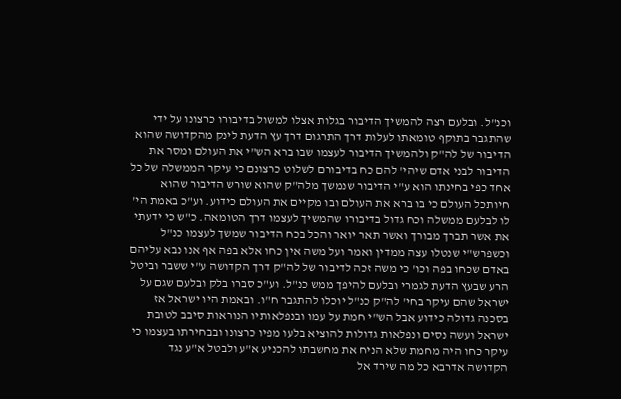וכנ"ל. ובלעם רצה להמשיך הדיבור בגלות אצלו למשול בדיבורו כרצונו על ידי שהתגבר בתוקף טומאתו לעלות דרך התרגום דרך עץ הדעת לינק מהקדושה שהוא הדיבור של לה"ק ולהמשיך הדיבור לעצמו שבו ברא הש"י את העולם ומסר את הדיבור לבני אדם שיהי' להם כח בדיבורם לשלוט כרצונם כי עיקר הממשלה של כל אחד כפי בחינתו הוא ע"י הדיבור שנמשך מלה"ק שהוא שורש הדיבור שהוא חיותכל העולם כי בו ברא את העולם ובו מקיים את העולם כידוע. וע"כ באמת הי' לו לבלעם ממשלה וכח גדול בדיבורו שהמשיך לעצמו דרך הטומאה. כ"ש כי ידעתי את אשר תברך מבורך ואשר תאר יואר והכל בכח הדיבור שמשך לעצמו כנ"ל וכשפרש"י שנטלו עצה ממדין ואמר ועל משה אין כחו אלא בפה אף אנו נבא עליהם באדם שכחו בפה וכו' כי משה זכה לדיבור של לה"ק דרך הקדושה ע"י ששבר וביטל הרע שבעץ הדעת לגמרי ובלעם להיפך ממש כנ"ל. וע"כ סברו בלק ובלעם שגם על ישראל שהם עיקר בחי' לה"ק כנ"ל יוכלו להתגבר ח"ו. ובאמת היו ישראל אז בסכנה גדולה כידוע אבל הש"י חמת על עמו ובנפלאותיו הנוראות סיבב לטובת ישראל ועשה נסים ונפלאות גדולות להוציא בלעו מפיו כרצונו ובבחירתו בעצמו כי עיקר כחו היה מחמת שלא הניח את מחשבתו להכניע א"ע ולבטל א"ע נגד הקדושה אדרבא כל מה שירד אל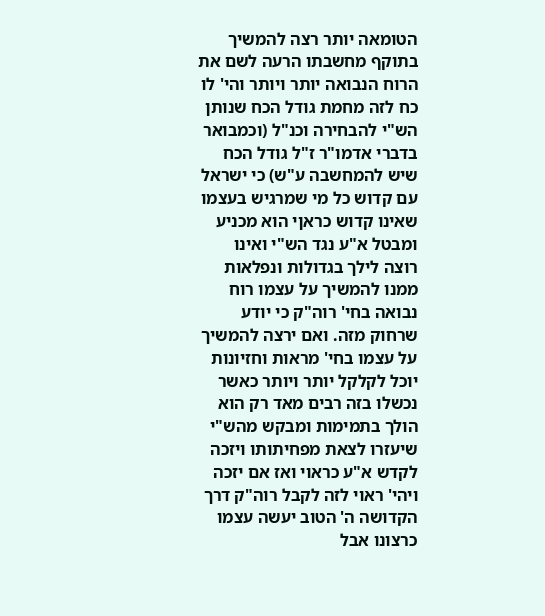הטומאה יותר רצה להמשיך בתוקף מחשבתו הרעה לשם את הרוח הנבואה יותר ויותר והי' לו כח לזה מחמת גודל הכח שנותן הש"י להבחירה וכנ"ל (וכמבואר בדברי אדמו"ר ז"ל גודל הכח שיש להמחשבה ע"ש) כי ישראל עם קדוש כל מי שמרגיש בעצמו שאינו קדוש כראןי הוא מכניע ומבטל א"ע נגד הש"י ואינו רוצה לילך בגדולות ונפלאות ממנו להמשיך על עצמו רוח נבואה בחי' רוה"ק כי יודע שרחוק מזה. ואם ירצה להמשיך על עצמו בחי' מראות וחזיונות יוכל לקלקל יותר ויותר כאשר נכשלו בזה רבים מאד רק הוא הולך בתמימות ומבקש מהש"י שיעזרו לצאת מפחיתותו ויזכה לקדש א"ע כראוי ואז אם יזכה ויהי' ראוי לזה לקבל רוה"ק דרך הקדושה ה' הטוב יעשה עצמו כרצונו אבל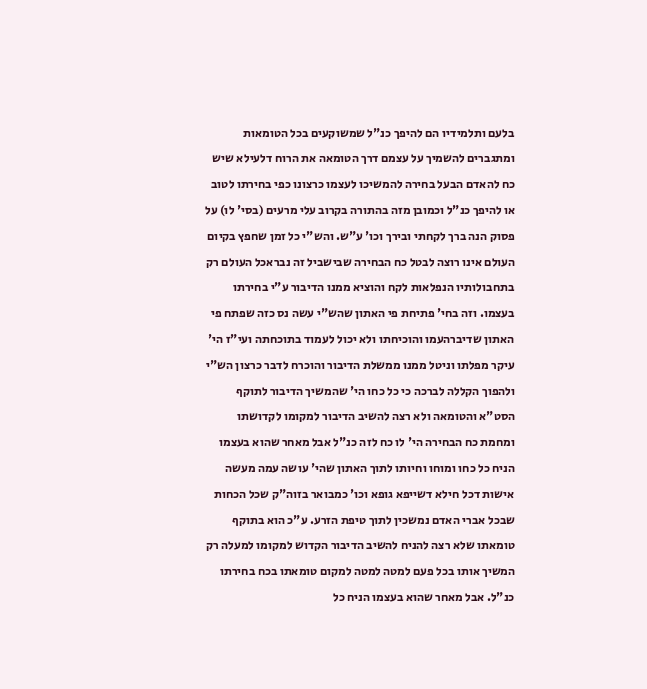בלעם ותלמידיו הם להיפך כנ"ל שמשוקעים בכל הטומאות ומתגברים להשמיך על עצמם דרך הטומאה את הרוח דלעילא שיש כח להאדם הבעל בחירה להמשיכו לעצמו כרצונו כפי בחירתו לטוב או להיפך כנ"ל וכמובן מזה בהתורה בקרוב עלי מרעים (בסי' לו) על פסוק הנה ברך לקחתי ובירך וכו' ע"ש. והש"י כל זמן שחפץ בקיום העולם אינו רוצה לבטל כח הבחירה שבישביל זה נבראכל העולם רק בתחבולותיו הנפלאות לקח והוציא ממנו הדיבור ע"י בחירתו בעצמו. וזה בחי' פתיחת פי האתון שהש"י עשה נס כזה שפתח פי האתון שדיברהעמו והוכיחתו ולא יכול לעמוד בתוכחתה ועי"ז הי' עיקר מפלתו וניטל ממנו ממשלת הדיבור והוכרח לדבר כרצון הש"י ולהפוך הקללה לברכה כי כל כחו הי' שהמשיך הדיבור לתוקף הסט"א והטומאה ולא רצה להשיב הדיבור למקומו לקדושתו ומחמת כח הבחירה הי' לו כח לזה כנ"ל אבל מאחר שהוא בעצמו הניח כל כחו ומוחו וחיותו לתוך האתון שהי' עושה עמה מעשה אישות דכל חילא דשייפא גופא וכו' כמבואר בזוה"ק שכל הכחות שבכל אברי האדם נמשכין לתוך טיפת הזרע. ע"כ הוא בתוקף טומאתו שלא רצה להניח להשיב הדיבור הקדוש למקומו למעלה רק המשיך אותו בכל פעם למטה למטה למקום טומאתו בכח בחירתו כנ"ל. אבל מאחר שהוא בעצמו הניח כל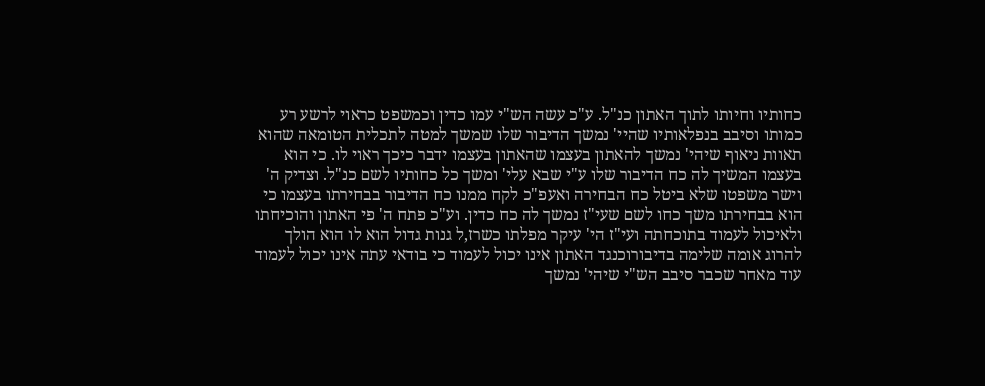כחותיו וחיותו לתוך האתון כנ"ל. ע"כ עשה הש"י עמו כדין וכמשפט כראוי לרשע רע כמותו וסיבב בנפלאותיו שהיי' נמשך הדיבור שלו שמשך למטה לתכלית הטומאה שהוא תאוות ניאוף שיהי' נמשך להאתון בעצמו שהאתון בעצמו ידבר כיכך ראוי לו. כי הוא בעצמו המשיך לה כח הדיבור שלו ע"י שבא עלי' ומשך כל כחותיו לשם כנ"ל. וצדיק ה' וישר משפטו שלא ביטל כח הבחירה ואעפ"כ לקח ממנו כח הדיבור בבחירתו בעצמו כי הוא בבחירתו משך כחו לשם שעי"ז נמשך לה כח כדין. וע"כ פתח ה' פי האתון והוכיחתו ולאיכול לעמוד בתוכחתה ועי"ז הי' עיקר מפלתו כשרז,ל גנות גדול הוא לו הוא הולך להרוג אומה שלימה בדיבורוכנגד האתון אינו יכול לעמוד כי בודאי עתה אינו יכול לעמוד עוד מאחר שכבר סיבב הש"י שיהי' נמשך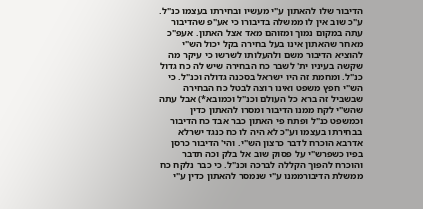הדיבור שלו להאתון ע"י מעשיו ובחירתו בעצמו כנ"ל. ע"כ שוב אין לו ממשלה בדיבורו כי אע"פ שהדיבור עתה במקום נמוך ומזוהם מאד אצל האתון. אעפ"כ מאחר שהאתון אינו בעל בחירה בקל יכול הש"י להוציא הדיבור משם ולהעלותו לשרשו כי עיקר מה שקשה בעיניו ית' לשבר כח הבחירה שיש לה כח גדול כנ"ל. ומחמת זה היו ישראל בסכנה גדולה וכנ"ל. כי הש"י חפץ משפט ואינו רוצה לבטל כח הבחירה שבשביל זה ברא כל העולם וכנ"ל וכמובא*) אבל עתה שהש"י לקח ממנו הדיבור ומסרו להאתון כדין וכמשפט כנ"ל ופתח פי האתון כבר אבד כח הדיבור בבחירתו בעצמו וע"כ לא היה לו כח כנגד ישרלא אדרבא הוכרח לדבר כרצון הש"י. והי' הדיבור כרסן בפיו כשפרש"י על פסוק שוב אל בלק וכה תדבר והוכרח להפוך הקללה לברכה וכנ"ל. כי כבר נלקח כח ממשלת הדיבורממנו ע"י שנמסר להאתון כדין ע"י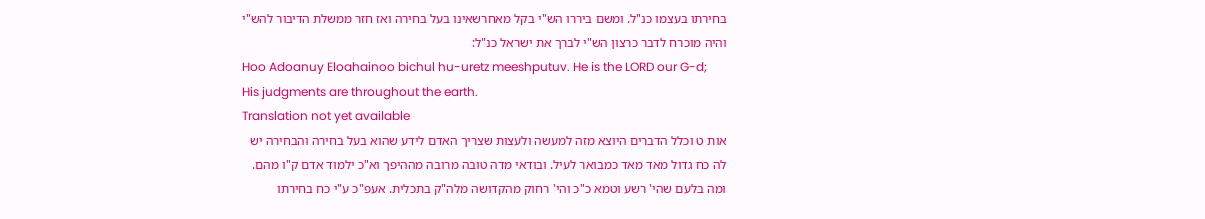בחירתו בעצמו כנ"ל. ומשם ביררו הש"י בקל מאחרשאינו בעל בחירה ואז חזר ממשלת הדיבור להש"י והיה מוכרח לדבר כרצון הש"י לברך את ישראל כנ"ל:
Hoo Adoanuy Eloahainoo bichul hu-uretz meeshputuv. He is the LORD our G-d; His judgments are throughout the earth.
Translation not yet available
אות ט וכלל הדברים היוצא מזה למעשה ולעצות שצריך האדם לידע שהוא בעל בחירה והבחירה יש לה כח גדול מאד מאד כמבואר לעיל. ובודאי מדה טובה מרובה מההיפך וא"כ ילמוד אדם ק"ו מהם. ומה בלעם שהי' רשע וטמא כ"כ והי' רחוק מהקדושה מלה"ק בתכלית. אעפ"כ ע"י כח בחירתו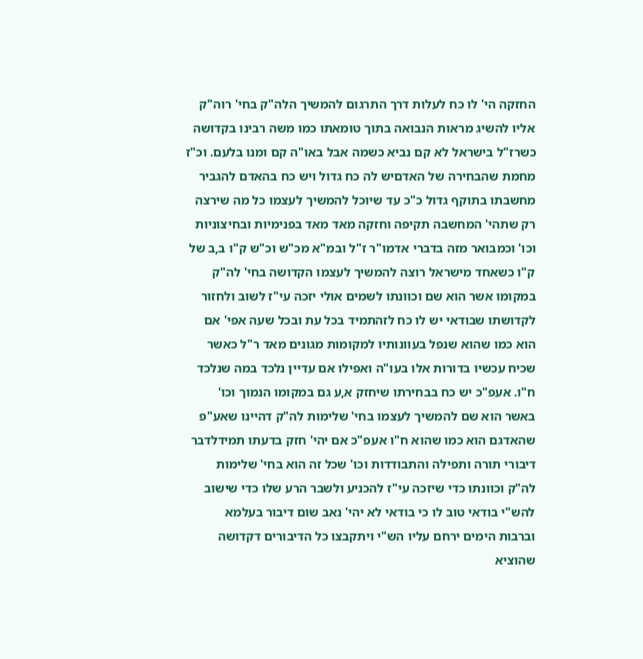החזקה הי' לו כח לעלות דרך התרגום להמשיך הלה"ק בחי' רוה"ק אליו להשיג מראות הנבואה בתוך טומאתו כמו משה רבינו בקדושה כשרז"ל בישראל לא קם נביא כשמה אבל באו"ה קם ומנו בלעם. וכ"ז מחמת שהבחירה של האדםיש לה כח גדול ויש כח בהאדם להגביר מחשבתו בתוקף גדול כ"כ עד שיוכל להמשיך לעצמו כל מה שירצה רק שתהי' המחשבה תקיפה וחזקה מאד מאד בפנימיות ובחיצוניות וכו' וכמבואר מזה בדברי אדמו"ר ז"ל ובמ"א מכ"ש וכ"ש ק"ו ב,ב של ק"ו כשאחד מישראל רוצה להמשיך לעצמו הקדושה בחי' לה"ק במקומו אשר הוא שם וכוונתו לשמים אולי יזכה עי"ז לשוב ולחזור לקדושתו שבודאי יש לו כח לזהתמיד בכל עת ובכל שעה אפי' אם הוא כמו שהוא שנפל בעוונותיו למקומות מגונים מאד ר"ל כאשר שכיח עכשיו בדורות אלו בעו"ה ואפילו אם עדיין נלכד במה שנלכד ח"ו. אעפ"כ יש כח בבחירתו שיחזק א,ע גם במקומו הנמוך וכו' באשר הוא שם להמשיך לעצמו בחי' שלימות לה"ק דהיינו שאע"פ שהאדגם הוא כמו שהוא ח"ו אעפ"כ אם יהי' חזק בדעתו תמידלדבר דיבורי תורה ותפילה והתבודדות וכו' שכל זה הוא בחי' שלימות לה"ק וכוונתו כדי שיזכה עי"ז להכניע ולשבר הרע שלו כדי שישוב להש"י בודאי טוב לו כי בודאי לא יהי' נאב שום דיבור בעלמא וברבות הימים ירחם עליו הש"י ויתקבצו כל הדיבורים דקדושה שהוציא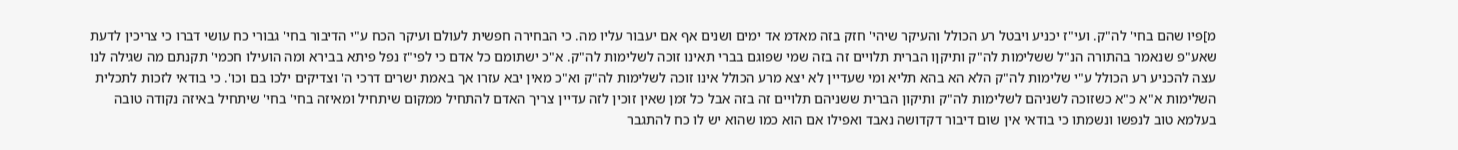מ]פיו שהם בחי' לה"ק. ועי"ז יכניע ויבטל רע הכולל והעיקר שיהי' חזק בזה מאדמ אד ימים ושנים אף אם יעבור עליו מה. כי הבחירה חפשית לעולם ועיקר הכח ע"י הדיבור בחי' גבורי כח עושי דברו כי צריכין לדעת שאע"פ שנאמר בהתורה הנ"ל ששלימות לה"ק ותיקןו הברית תלויים זה בזה שמי שפוגם בברי תאינו זוכה לשלימות לה"ק. א"כ ישתומם כל אדם כי לפי"ז נפל פיתא בבירא ומה הועילו חכמי' תקנתם מה שגילה לנו עצה להכניע רע הכולל ע"י שלימות לה"ק הלא הא בהא תליא ומי שעדיין לא יצא מרע הכולל אינו זוכה לשלימות לה"ק וא"כ מאין יבא עזרו אך באמת ישרים דרכי ה' וצדיקים ילכו בם וכו'. כי בודאי לזכות לתכלית השלימות א"א כ"א כשזוכה לשניהם לשלימות לה"ק ותיקון הברית ששניהם תלויים זה בזה אבל כל זמן שאין זוכין לזה עדיין צריך האדם להתחיל ממקום שיתחיל ומאיזה בחי' בחי' שיתחיל באיזה נקודה טובה בעלמא טוב לנפשו ונשמתו כי בודאי אין שום דיבור דקדושה נאבד ואפילו אם הוא כמו שהוא יש לו כח להתגבר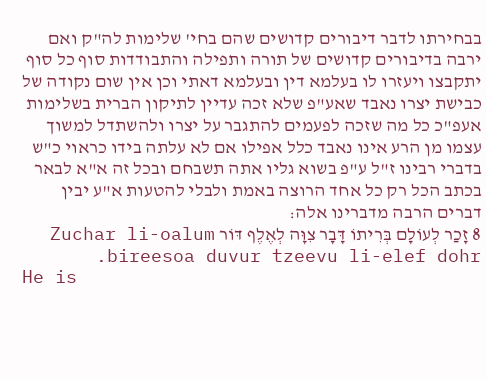בבחירתו לדבר דיבורים קדושים שהם בחי' שלימות לה"ק ואם ירבה בדיבורים קדושים של תורה ותפילה והתבודדות סוף כל סוף יתקבצו ויעזרו לו בעלמא דין ובעלמא דאתי וכן אין שום נקודה של כבישת יצרו נאבד שאע"פ שלא זכה עדיין לתיקון הברית בשלימות אעפ"כ כל מה שזכה לפעמים להתגבר על יצרו ולהשתדל למשוך עצמו מן הרע אינו נאבד כלל אפילו אם לא עלתה בידו כראוי כ"ש בדברי רבינו ז"ל ע"פ בשוא גליו אתה תשבחם ובכל זה א"א לבאר בכתב הכל רק כל אחד הרוצה באמת ולבלי להטעות א"ע יבין דברים הרבה מדברינו אלה:
8 זָכַר לְעוֹלָם בְּרִיתוֹ דָּבָר צִוָּה לְאֶלֶף דּוֹר Zuchar li-oalum bireesoa duvur tzeevu li-elef dohr.
He is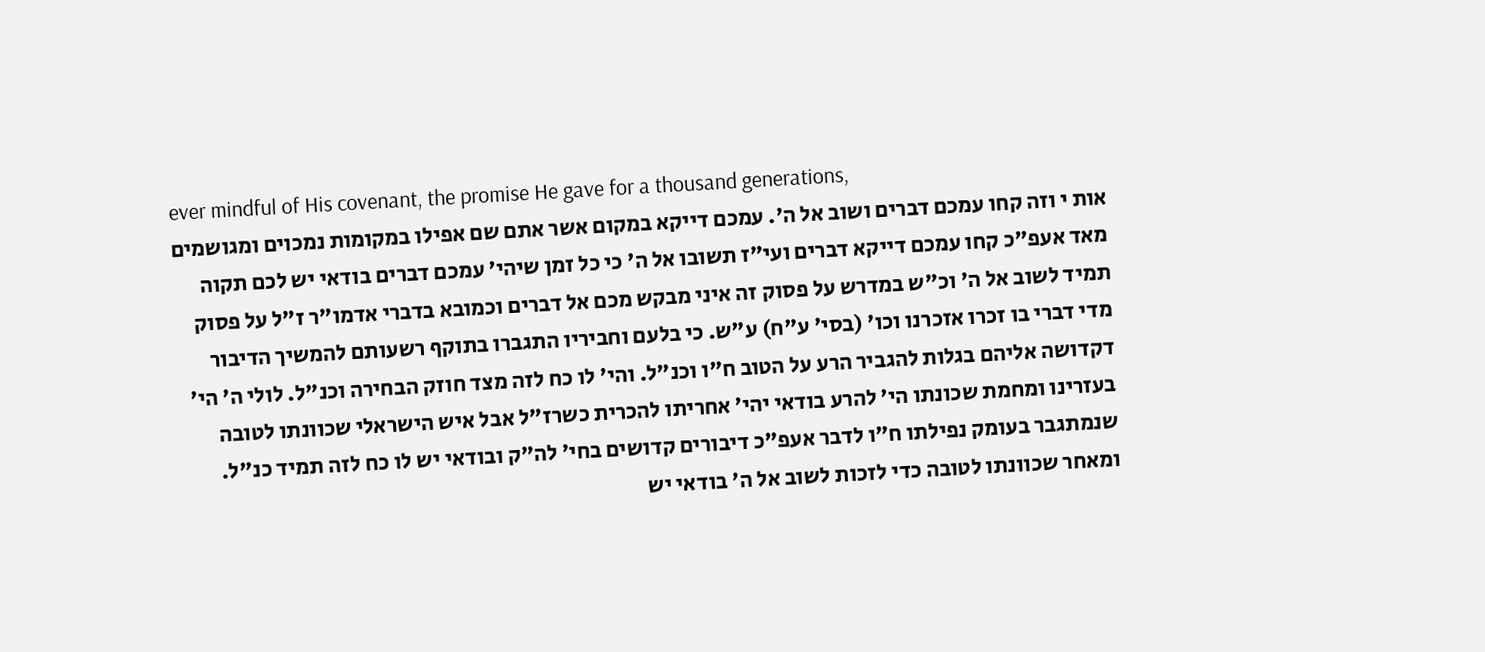ever mindful of His covenant, the promise He gave for a thousand generations,
אות י וזה קחו עמכם דברים ושוב אל ה'. עמכם דייקא במקום אשר אתם שם אפילו במקומות נמכוים ומגושמים מאד אעפ"כ קחו עמכם דייקא דברים ועי"ז תשובו אל ה' כי כל זמן שיהי' עמכם דברים בודאי יש לכם תקוה תמיד לשוב אל ה' וכ"ש במדרש על פסוק זה איני מבקש מכם אל דברים וכמובא בדברי אדמו"ר ז"ל על פסוק מדי דברי בו זכרו אזכרנו וכו' (בסי' ע"ח) ע"ש. כי בלעם וחביריו התגברו בתוקף רשעותם להמשיך הדיבור דקדושה אליהם בגלות להגביר הרע על הטוב ח"ו וכנ"ל. והי' לו כח לזה מצד חוזק הבחירה וכנ"ל. לולי ה' הי' בעזרינו ומחמת שכונתו הי' להרע בודאי יהי' אחריתו להכרית כשרז"ל אבל איש הישראלי שכוונתו לטובה שנמתגבר בעומק נפילתו ח"ו לדבר אעפ"כ דיבורים קדושים בחי' לה"ק ובודאי יש לו כח לזה תמיד כנ"ל. ומאחר שכוונתו לטובה כדי לזכות לשוב אל ה' בודאי יש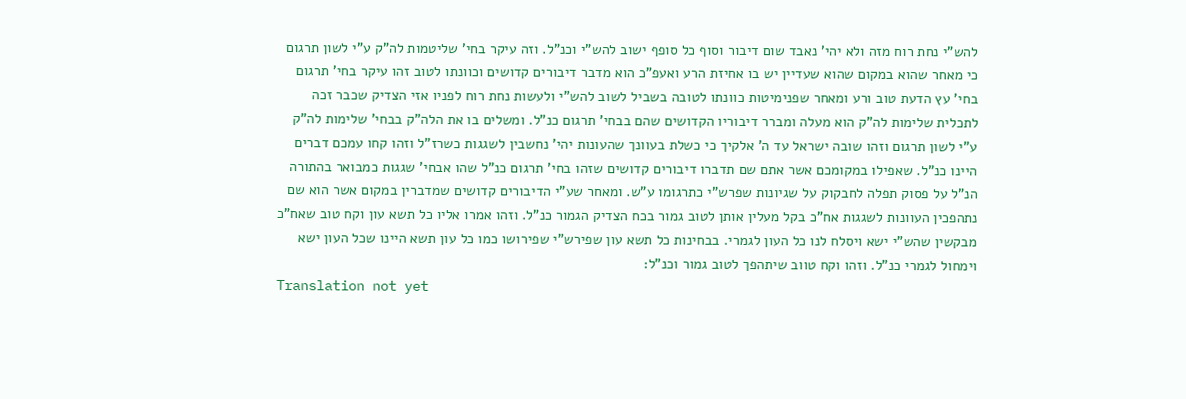להש"י נחת רוח מזה ולא יהי' נאבד שום דיבור וסוף כל סופף ישוב להש"י וכנ"ל. וזה עיקר בחי' שליטמות לה"ק ע"י לשון תרגום כי מאחר שהוא במקום שהוא שעדיין יש בו אחיזת הרע ואעפ"כ הוא מדבר דיבורים קדושים וכוונתו לטוב זהו עיקר בחי' תרגום בחי' עץ הדעת טוב ורע ומאחר שפנימיטות כוונתו לטובה בשביל לשוב להש"י ולעשות נחת רוח לפניו אזי הצדיק שכבר זכה לתכלית שלימות לה"ק הוא מעלה ומברר דיבוריו הקדושים שהם בבחי' תרגום כנ"ל. ומשלים בו את הלה"ק בבחי' שלימות לה"ק ע"י לשון תרגום וזהו שובה ישראל עד ה' אלקיך כי כשלת בעוונך שהעונות יהי' נחשבין לשגגות כשרז"ל וזהו קחו עמכם דברים היינו כנ"ל. שאפילו במקומכם אשר אתם שם תדברו דיבורים קדושים שזהו בחי' תרגום כנ"ל שהו אבחי' שגגות כמבואר בהתורה הנ"ל על פסוק תפלה לחבקוק על שגיונות שפרש"י כתרגומו ע"ש. ומאחר שע"י הדיבורים קדושים שמדברין במקום אשר הוא שם נתהפכין העוונות לשגגות אח"כ בקל מעלין אותן לטוב גמור בכח הצדיק הגמור כנ"ל. וזהו אמרו אליו כל תשא עון וקח טוב שאח"כ מבקשין שהש"י ישא ויסלח לנו כל העון לגמרי. בבחינות כל תשא עון שפירש"י שפירושו כמו כל עון תשא היינו שכל העון ישא וימחול לגמרי כנ"ל. וזהו וקח טווב שיתהפך לטוב גמור וכנ"ל:
Translation not yet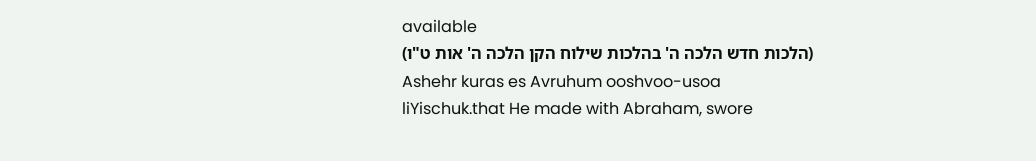available
(הלכות חדש הלכה ה' בהלכות שילוח הקן הלכה ה' אות ט"ו)
Ashehr kuras es Avruhum ooshvoo-usoa liYischuk.that He made with Abraham, swore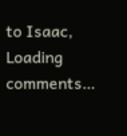to Isaac,
Loading comments…